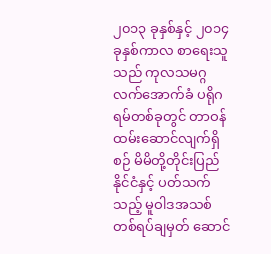၂၀၁၃ ခုနှစ်နှင့် ၂၀၁၄ ခုနှစ်ကာလ စာရေးသူသည် ကုလသမဂ္ဂလက်အောက်ခံ ပရိုဂရမ်တစ်ခုတွင် တာဝန်ထမ်းဆောင်လျက်ရှိစဉ် မိမိတို့တိုင်းပြည် နိုင်ငံနှင့် ပတ်သက်သည့် မူဝါဒအသစ်တစ်ရပ်ချမှတ် ဆောင်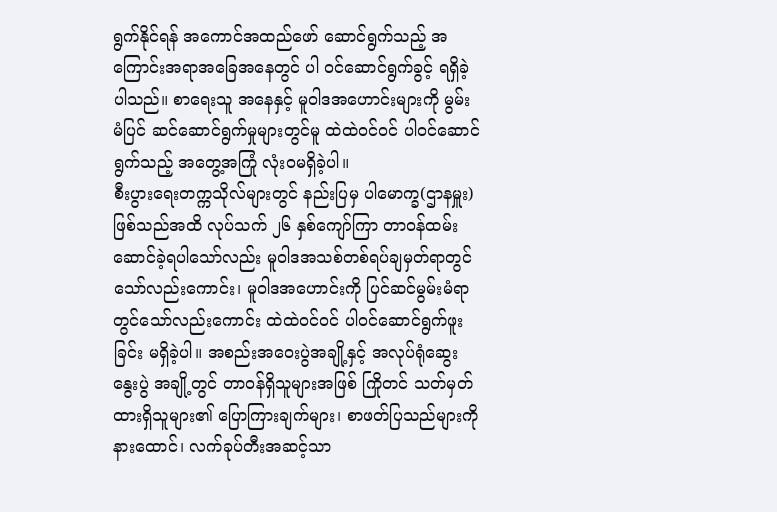ရွက်နိုင်ရန် အကောင်အထည်ဖော် ဆောင်ရွက်သည့် အကြောင်းအရာအခြေအနေတွင် ပါ ဝင်ဆောင်ရွက်ခွင့် ရရှိခဲ့ပါသည်။ စာရေးသူ အနေနှင့် မူဝါဒအဟောင်းများကို မွမ်းမံပြင် ဆင်ဆောင်ရွက်မှုများတွင်မူ ထဲထဲဝင်ဝင် ပါဝင်ဆောင်ရွက်သည့် အတွေ့အကြုံ လုံးဝမရှိခဲ့ပါ။
စီးပွားရေးတက္ကသိုလ်များတွင် နည်းပြမှ ပါမောက္ခ(ဌာနမှူး) ဖြစ်သည်အထိ လုပ်သက် ၂၆ နှစ်ကျော်ကြာ တာဝန်ထမ်းဆောင်ခဲ့ရပါသော်လည်း မူဝါဒအသစ်တစ်ရပ်ချမှတ်ရာတွင်သော်လည်းကောင်း၊ မူဝါဒအဟောင်းကို ပြင်ဆင်မွမ်းမံရာတွင်သော်လည်းကောင်း ထဲထဲဝင်ဝင် ပါဝင်ဆောင်ရွက်ဖူးခြင်း မရှိခဲ့ပါ။ အစည်းအဝေးပွဲအချို့နှင့် အလုပ်ရုံဆွေးနွေးပွဲ အချို့တွင် တာဝန်ရှိသူများအဖြစ် ကြိုတင် သတ်မှတ်ထားရှိသူများ၏ ပြောကြားချက်များ၊ စာဖတ်ပြသည်များကို နားထောင်၊ လက်ခုပ်တီးအဆင့်သာ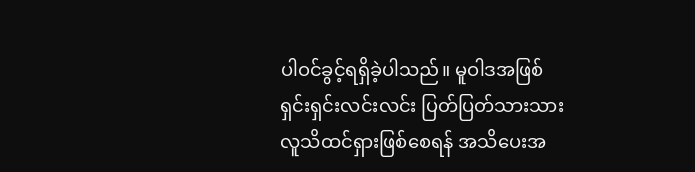ပါဝင်ခွင့်ရရှိခဲ့ပါသည်။ မူဝါဒအဖြစ် ရှင်းရှင်းလင်းလင်း ပြတ်ပြတ်သားသား လူသိထင်ရှားဖြစ်စေရန် အသိပေးအ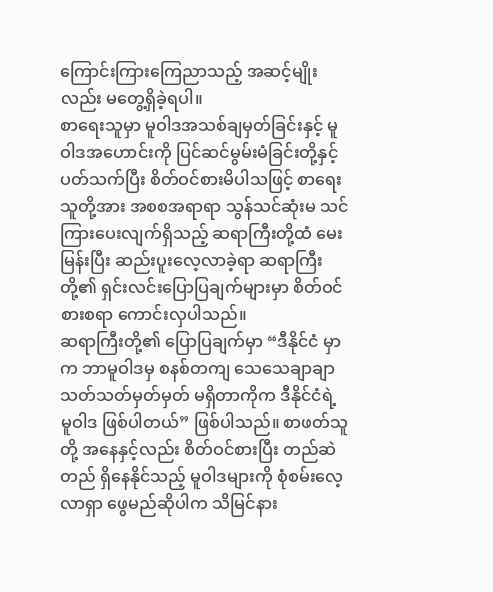ကြောင်းကြားကြေညာသည့် အဆင့်မျိုးလည်း မတွေ့ရှိခဲ့ရပါ။
စာရေးသူမှာ မူဝါဒအသစ်ချမှတ်ခြင်းနှင့် မူဝါဒအဟောင်းကို ပြင်ဆင်မွမ်းမံခြင်းတို့နှင့် ပတ်သက်ပြီး စိတ်ဝင်စားမိပါသဖြင့် စာရေးသူတို့အား အစစအရာရာ သွန်သင်ဆုံးမ သင်ကြားပေးလျက်ရှိသည့် ဆရာကြီးတို့ထံ မေးမြန်းပြီး ဆည်းပူးလေ့လာခဲ့ရာ ဆရာကြီးတို့၏ ရှင်းလင်းပြောပြချက်များမှာ စိတ်ဝင်စားစရာ ကောင်းလှပါသည်။
ဆရာကြီးတို့၏ ပြောပြချက်မှာ “ဒီနိုင်ငံ မှာက ဘာမူဝါဒမှ စနစ်တကျ သေသေချာချာ သတ်သတ်မှတ်မှတ် မရှိတာကိုက ဒီနိုင်ငံရဲ့ မူဝါဒ ဖြစ်ပါတယ်” ဖြစ်ပါသည်။ စာဖတ်သူတို့ အနေနှင့်လည်း စိတ်ဝင်စားပြီး တည်ဆဲ တည် ရှိနေနိုင်သည့် မူဝါဒများကို စုံစမ်းလေ့လာရှာ ဖွေမည်ဆိုပါက သိမြင်နား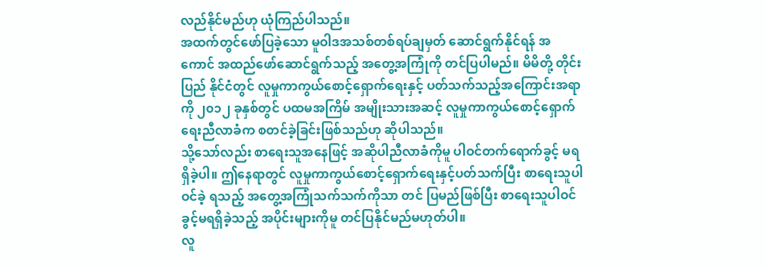လည်နိုင်မည်ဟု ယုံကြည်ပါသည်။
အထက်တွင်ဖော်ပြခဲ့သော မူဝါဒအသစ်တစ်ရပ်ချမှတ် ဆောင်ရွက်နိုင်ရန် အကောင် အထည်ဖော်ဆောင်ရွက်သည့် အတွေ့အကြုံကို တင်ပြပါမည်။ မိမိတို့ တိုင်းပြည် နိုင်ငံတွင် လူမှုကာကွယ်စောင့်ရှောက်ရေးနှင့် ပတ်သက်သည့်အကြောင်းအရာကို ၂၀၁၂ ခုနှစ်တွင် ပထမအကြိမ် အမျိုးသားအဆင့် လူမှုကာကွယ်စောင့်ရှောက်ရေးညီလာခံက စတင်ခဲ့ခြင်းဖြစ်သည်ဟု ဆိုပါသည်။
သို့သော်လည်း စာရေးသူအနေဖြင့် အဆိုပါညီလာခံကိုမူ ပါဝင်တက်ရောက်ခွင့် မရရှိခဲ့ပါ။ ဤနေရာတွင် လူမှုကာကွယ်စောင့်ရှောက်ရေးနှင့်ပတ်သက်ပြီး စာရေးသူပါဝင်ခဲ့ ရသည့် အတွေ့အကြုံသက်သက်ကိုသာ တင် ပြမည်ဖြစ်ပြီး စာရေးသူပါဝင်ခွင့်မရရှိခဲ့သည့် အပိုင်းများကိုမူ တင်ပြနိုင်မည်မဟုတ်ပါ။
လူ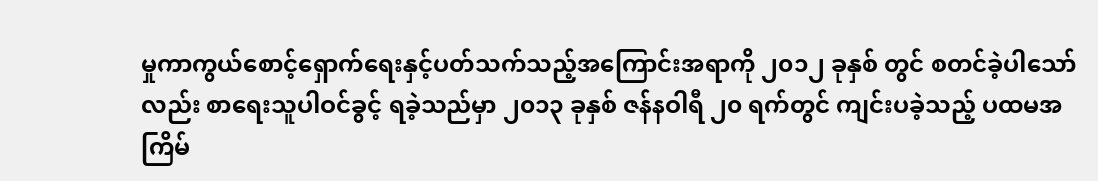မှုကာကွယ်စောင့်ရှောက်ရေးနှင့်ပတ်သက်သည့်အကြောင်းအရာကို ၂၀၁၂ ခုနှစ် တွင် စတင်ခဲ့ပါသော်လည်း စာရေးသူပါဝင်ခွင့် ရခဲ့သည်မှာ ၂၀၁၃ ခုနှစ် ဇန်နဝါရီ ၂၀ ရက်တွင် ကျင်းပခဲ့သည့် ပထမအကြိမ်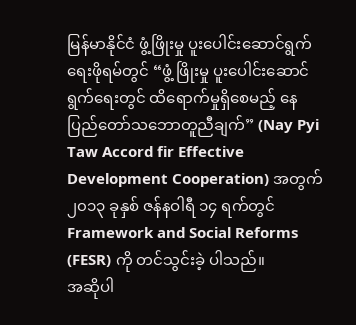မြန်မာနိုင်ငံ ဖွံ့ဖြိုးမှု ပူးပေါင်းဆောင်ရွက်ရေးဖိုရမ်တွင် “ဖွံ့ ဖြိုးမှု ပူးပေါင်းဆောင်ရွက်ရေးတွင် ထိရောက်မှုရှိစေမည့် နေပြည်တော်သဘောတူညီချက်” (Nay Pyi Taw Accord fir Effective Development Cooperation) အတွက် ၂၀၁၃ ခုနှစ် ဇန်နဝါရီ ၁၄ ရက်တွင် Framework and Social Reforms (FESR) ကို တင်သွင်းခဲ့ ပါသည်။
အဆိုပါ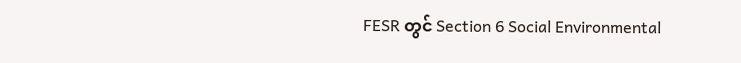FESR တွင် Section 6 Social Environmental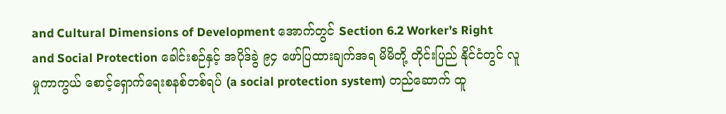and Cultural Dimensions of Development အောက်တွင် Section 6.2 Worker’s Right and Social Protection ခေါင်းစဉ်နှင့် အပိုဒ်ခွဲ ၉၄ ဖော်ပြထားချက်အရ မိမိတို့ တိုင်းပြည် နိုင်ငံတွင် လူမှုကာကွယ် စောင့်ရှောက်ရေးစနစ်တစ်ရပ် (a social protection system) တည်ဆောက် ထူ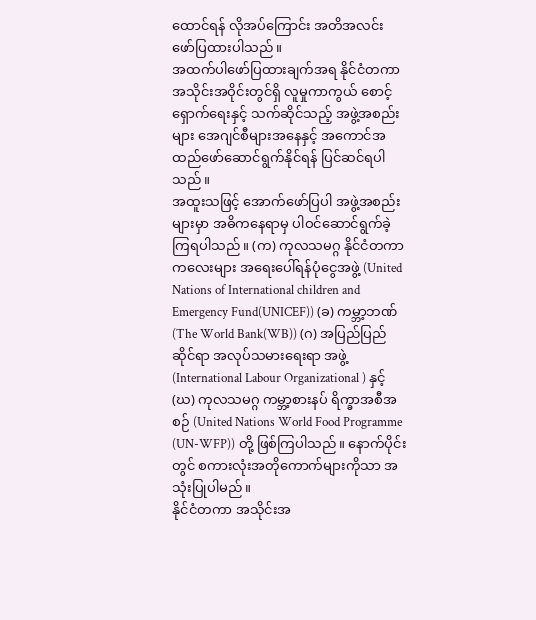ထောင်ရန် လိုအပ်ကြောင်း အတိအလင်း ဖော်ပြထားပါသည်။
အထက်ပါဖော်ပြထားချက်အရ နိုင်ငံတကာအသိုင်းအဝိုင်းတွင်ရှိ လူမှုကာကွယ် စောင့်ရှောက်ရေးနှင့် သက်ဆိုင်သည့် အဖွဲ့အစည်းများ အေဂျင်စီများအနေနှင့် အကောင်အထည်ဖော်ဆောင်ရွက်နိုင်ရန် ပြင်ဆင်ရပါ သည်။
အထူးသဖြင့် အောက်ဖော်ပြပါ အဖွဲ့အစည်းများမှာ အဓိကနေရာမှ ပါဝင်ဆောင်ရွက်ခဲ့ကြရပါသည်။ (က) ကုလသမဂ္ဂ နိုင်ငံတကာကလေးများ အရေးပေါ်ရန်ပုံငွေအဖွဲ့ (United Nations of International children and Emergency Fund(UNICEF)) (ခ) ကမ္ဘာ့ဘဏ် (The World Bank(WB)) (ဂ) အပြည်ပြည်ဆိုင်ရာ အလုပ်သမားရေးရာ အဖွဲ့ (International Labour Organizational ) နှင့် (ဃ) ကုလသမဂ္ဂ ကမ္ဘာ့စားနပ် ရိက္ခာအစီအစဉ် (United Nations World Food Programme (UN-WFP)) တို့ ဖြစ်ကြပါသည်။ နောက်ပိုင်းတွင် စကားလုံးအတိုကောက်များကိုသာ အသုံးပြုပါမည်။
နိုင်ငံတကာ အသိုင်းအ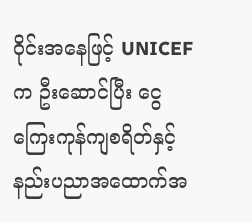ဝိုင်းအနေဖြင့် UNICEF က ဦးဆောင်ပြီး ငွေကြေးကုန်ကျစရိတ်နှင့် နည်းပညာအထောက်အ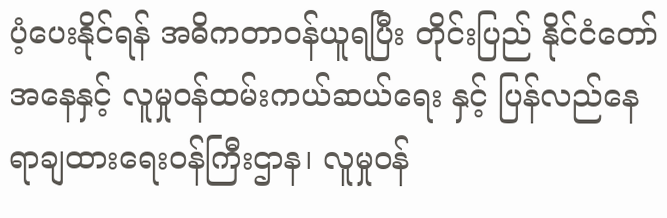ပံ့ပေးနိုင်ရန် အဓိကတာဝန်ယူရပြီး တိုင်းပြည် နိုင်ငံတော်အနေနှင့် လူမှုဝန်ထမ်းကယ်ဆယ်ရေး နှင့် ပြန်လည်နေရာချထားရေးဝန်ကြီးဌာန၊ လူမှုဝန်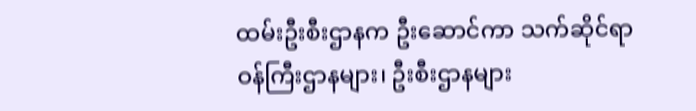ထမ်းဦးစီးဌာနက ဦးဆောင်ကာ သက်ဆိုင်ရာ ဝန်ကြီးဌာနများ၊ ဦးစီးဌာနများ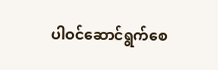ပါဝင်ဆောင်ရွက်စေ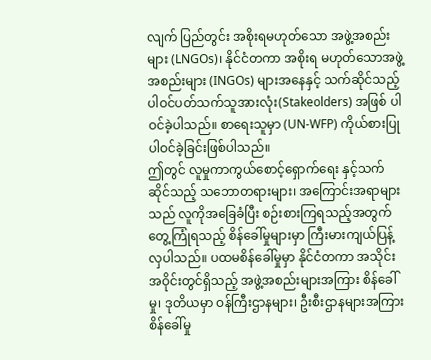လျက် ပြည်တွင်း အစိုးရမဟုတ်သော အဖွဲ့အစည်းများ (LNGOs)၊ နိုင်ငံတကာ အစိုးရ မဟုတ်သောအဖွဲ့အစည်းများ (INGOs) များအနေနှင့် သက်ဆိုင်သည့် ပါဝင်ပတ်သက်သူအားလုံး(Stakeolders) အဖြစ် ပါဝင်ခဲ့ပါသည်။ စာရေးသူမှာ (UN-WFP) ကိုယ်စားပြု ပါဝင်ခဲ့ခြင်းဖြစ်ပါသည်။
ဤတွင် လူမှုကာကွယ်စောင့်ရှောက်ရေး နှင့်သက်ဆိုင်သည့် သဘောတရားများ၊ အကြောင်းအရာများသည် လူကိုအခြေခံပြီး စဉ်းစားကြရသည့်အတွက် တွေ့ကြုံရသည့် စိန်ခေါ်မှုများမှာ ကြီးမားကျယ်ပြန့်လှပါသည်။ ပထမစိန်ခေါ်မှုမှာ နိုင်ငံတကာ အသိုင်းအဝိုင်းတွင်ရှိသည့် အဖွဲ့အစည်းများအကြား စိန်ခေါ်မှု၊ ဒုတိယမှာ ဝန်ကြီးဌာနများ၊ ဦးစီးဌာနများအကြား စိန်ခေါ်မှု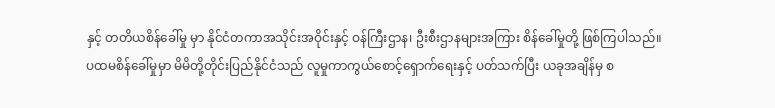နှင့် တတိယစိန်ခေါ်မှု မှာ နိုင်ငံတကာအသိုင်းအဝိုင်းနှင့် ဝန်ကြီးဌာန၊ ဦးစီးဌာနများအကြား စိန်ခေါ်မှုတို့ ဖြစ်ကြပါသည်။
ပထမစိန်ခေါ်မှုမှာ မိမိတို့တိုင်းပြည်နိုင်ငံသည် လူမှုကာကွယ်စောင့်ရှောက်ရေးနှင့် ပတ်သက်ပြီး ယခုအချိန်မှ စ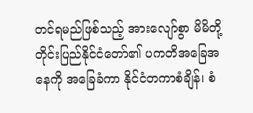တင်ရမည်ဖြစ်သည့် အားလျော်စွာ မိမိတို့ တိုင်းပြည်နိုင်ငံတော်၏ ပကတိအခြေအနေကို အခြေခံကာ နိုင်ငံတကာစံချိန်၊ စံ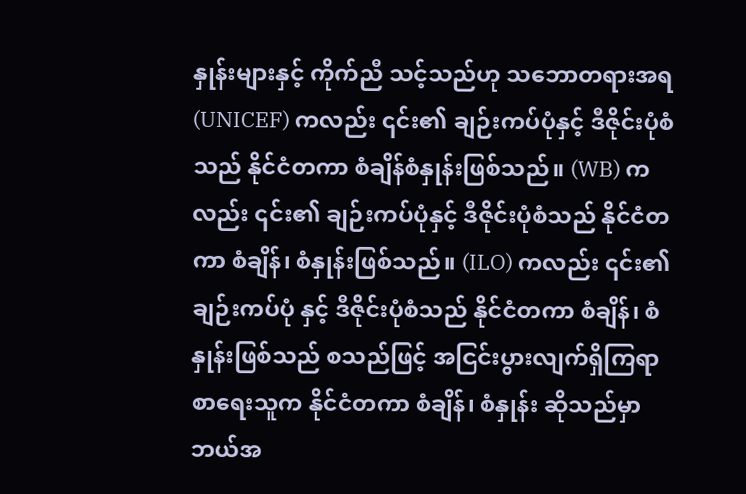နှုန်းများနှင့် ကိုက်ညီ သင့်သည်ဟု သဘောတရားအရ (UNICEF) ကလည်း ၎င်း၏ ချဉ်းကပ်ပုံနှင့် ဒီဇိုင်းပုံစံသည် နိုင်ငံတကာ စံချိန်စံနှုန်းဖြစ်သည်။ (WB) ကလည်း ၎င်း၏ ချဉ်းကပ်ပုံနှင့် ဒီဇိုင်းပုံစံသည် နိုင်ငံတကာ စံချိန်၊ စံနှုန်းဖြစ်သည်။ (ILO) ကလည်း ၎င်း၏ ချဉ်းကပ်ပုံ နှင့် ဒီဇိုင်းပုံစံသည် နိုင်ငံတကာ စံချိန်၊ စံနှုန်းဖြစ်သည် စသည်ဖြင့် အငြင်းပွားလျက်ရှိကြရာ စာရေးသူက နိုင်ငံတကာ စံချိန်၊ စံနှုန်း ဆိုသည်မှာ ဘယ်အ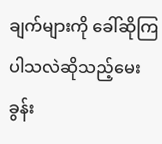ချက်များကို ခေါ်ဆိုကြပါသလဲဆိုသည့်မေးခွန်း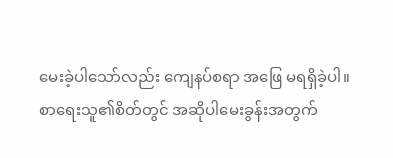မေးခဲ့ပါသော်လည်း ကျေနပ်စရာ အဖြေ မရရှိခဲ့ပါ။
စာရေးသူ၏စိတ်တွင် အဆိုပါမေးခွန်းအတွက်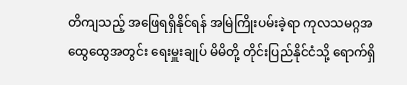တိကျသည့် အဖြေရရှိနိုင်ရန် အမြဲကြိုးပမ်းခဲ့ရာ ကုလသမဂ္ဂအထွေထွေအတွင်း ရေးမှူးချုပ် မိမိတို့ တိုင်းပြည်နိုင်ငံသို့ ရောက်ရှိ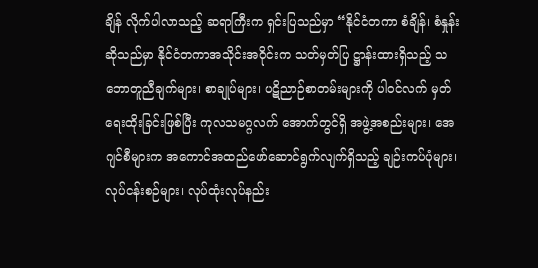ချိန် လိုက်ပါလာသည့် ဆရာကြီးက ရှင်းပြသည်မှာ “နိုင်ငံတကာ စံချိန်၊ စံနှုန်းဆိုသည်မှာ နိုင်ငံတကာအသိုင်းအဝိုင်းက သတ်မှတ်ပြ ဋ္ဌာန်းထားရှိသည့် သဘောတူညီချက်များ၊ စာချုပ်များ၊ ပဋိညာဉ်စာတမ်းများကို ပါဝင်လက် မှတ်ရေးထိုးခြင်းဖြစ်ပြီး ကုလသမဂ္ဂလက် အောက်တွင်ရှိ အဖွဲ့အစည်းများ၊ အေဂျင်စီများက အကောင်အထည်ဖော်ဆောင်ရွက်လျက်ရှိသည့် ချဉ်းကပ်ပုံများ၊ လုပ်ငန်းစဉ်များ၊ လုပ်ထုံးလုပ်နည်း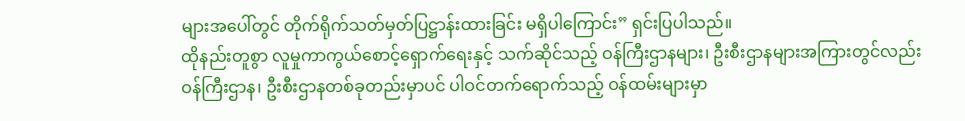များအပေါ်တွင် တိုက်ရိုက်သတ်မှတ်ပြဋ္ဌာန်းထားခြင်း မရှိပါကြောင်း” ရှင်းပြပါသည်။
ထိုနည်းတူစွာ လူမှုကာကွယ်စောင့်ရှောက်ရေးနှင့် သက်ဆိုင်သည့် ဝန်ကြီးဌာနများ၊ ဦးစီးဌာနများအကြားတွင်လည်း ဝန်ကြီးဌာန၊ ဦးစီးဌာနတစ်ခုတည်းမှာပင် ပါဝင်တက်ရောက်သည့် ဝန်ထမ်းများမှာ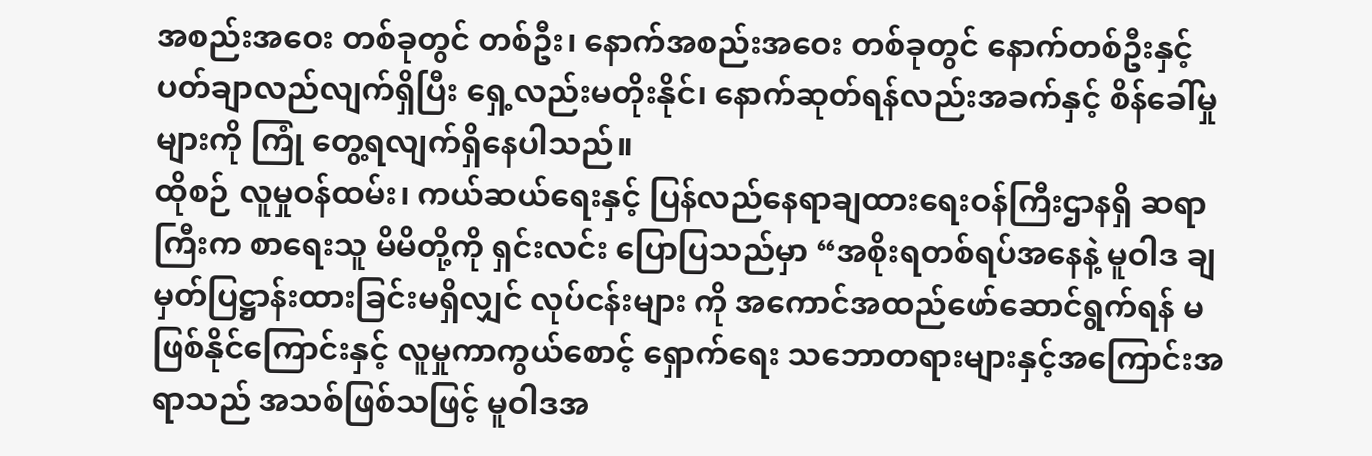အစည်းအဝေး တစ်ခုတွင် တစ်ဦး၊ နောက်အစည်းအဝေး တစ်ခုတွင် နောက်တစ်ဦးနှင့် ပတ်ချာလည်လျက်ရှိပြီး ရှေ့လည်းမတိုးနိုင်၊ နောက်ဆုတ်ရန်လည်းအခက်နှင့် စိန်ခေါ်မှုများကို ကြုံ တွေ့ရလျက်ရှိနေပါသည်။
ထိုစဉ် လူမှုဝန်ထမ်း၊ ကယ်ဆယ်ရေးနှင့် ပြန်လည်နေရာချထားရေးဝန်ကြီးဌာနရှိ ဆရာကြီးက စာရေးသူ မိမိတို့ကို ရှင်းလင်း ပြောပြသည်မှာ “အစိုးရတစ်ရပ်အနေနဲ့ မူဝါဒ ချမှတ်ပြဋ္ဌာန်းထားခြင်းမရှိလျှင် လုပ်ငန်းများ ကို အကောင်အထည်ဖော်ဆောင်ရွက်ရန် မဖြစ်နိုင်ကြောင်းနှင့် လူမှုကာကွယ်စောင့် ရှောက်ရေး သဘောတရားများနှင့်အကြောင်းအရာသည် အသစ်ဖြစ်သဖြင့် မူဝါဒအ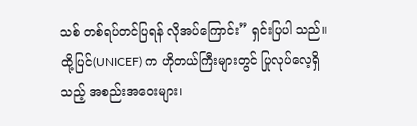သစ် တစ်ရပ်တင်ပြရန် လိုအပ်ကြောင်း” ရှင်းပြပါ သည်။ ထို့ပြင်(UNICEF) က ဟိုတယ်ကြီးများတွင် ပြုလုပ်လေ့ရှိသည့် အစည်းအဝေးများ၊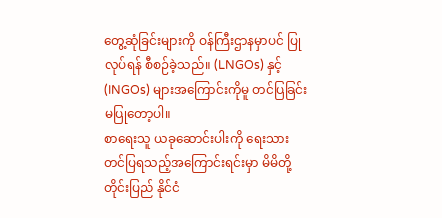တွေ့ဆုံခြင်းများကို ဝန်ကြီးဌာနမှာပင် ပြုလုပ်ရန် စီစဉ်ခဲ့သည်။ (LNGOs) နှင့် (INGOs) များအကြောင်းကိုမူ တင်ပြခြင်းမပြုတော့ပါ။
စာရေးသူ ယခုဆောင်းပါးကို ရေးသားတင်ပြရသည့်အကြောင်းရင်းမှာ မိမိတို့တိုင်းပြည် နိုင်ငံ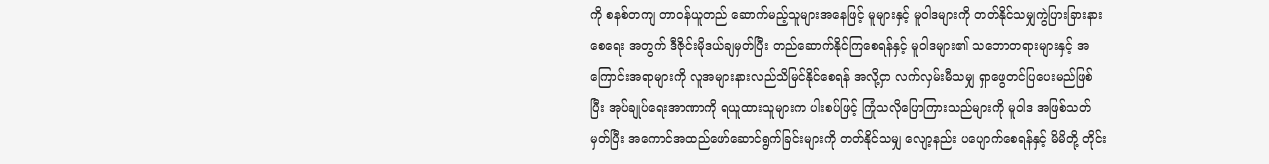ကို စနစ်တကျ တာဝန်ယူတည် ဆောက်မည့်သူများအနေဖြင့် မူများနှင့် မူဝါဒများကို တတ်နိုင်သမျှကွဲပြားခြားနားစေရေး အတွက် ဒီဇိုင်းမိုဒယ်ချမှတ်ပြီး တည်ဆောက်နိုင်ကြစေရန်နှင့် မူဝါဒများ၏ သဘောတရားများနှင့် အကြောင်းအရာများကို လူအများနားလည်သိမြင်နိုင်စေရန် အလို့ငှာ လက်လှမ်းမီသမျှ ရှာဖွေတင်ပြပေးမည်ဖြစ်ပြီး အုပ်ချုပ်ရေးအာဏာကို ရယူထားသူများက ပါးစပ်ဖြင့် ကြုံသလိုပြောကြားသည်များကို မူဝါဒ အဖြစ်သတ်မှတ်ပြီး အကောင်အထည်ဖော်ဆောင်ရွက်ခြင်းများကို တတ်နိုင်သမျှ လျော့နည်း ပပျောက်စေရန်နှင့် မိမိတို့ တိုင်း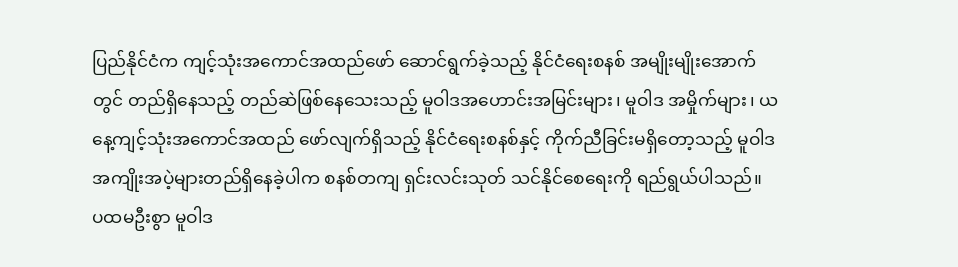ပြည်နိုင်ငံက ကျင့်သုံးအကောင်အထည်ဖော် ဆောင်ရွက်ခဲ့သည့် နိုင်ငံရေးစနစ် အမျိုးမျိုးအောက်တွင် တည်ရှိနေသည့် တည်ဆဲဖြစ်နေသေးသည့် မူဝါဒအဟောင်းအမြင်းများ၊ မူဝါဒ အမှိုက်များ၊ ယနေ့ကျင့်သုံးအကောင်အထည် ဖော်လျက်ရှိသည့် နိုင်ငံရေးစနစ်နှင့် ကိုက်ညီခြင်းမရှိတော့သည့် မူဝါဒ အကျိုးအပဲ့များတည်ရှိနေခဲ့ပါက စနစ်တကျ ရှင်းလင်းသုတ် သင်နိုင်စေရေးကို ရည်ရွယ်ပါသည်။
ပထမဦးစွာ မူဝါဒ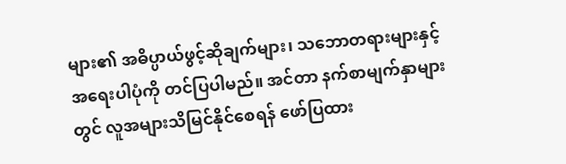များ၏ အဓိပ္ပာယ်ဖွင့်ဆိုချက်များ၊ သဘောတရားများနှင့် အရေးပါပုံကို တင်ပြပါမည်။ အင်တာ နက်စာမျက်နှာများတွင် လူအများသိမြင်နိုင်စေရန် ဖော်ပြထား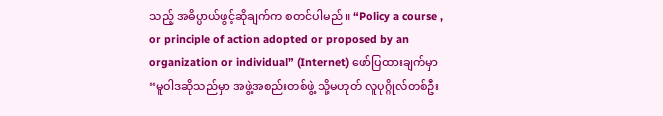သည့် အဓိပ္ပာယ်ဖွင့်ဆိုချက်က စတင်ပါမည်။ “Policy a course , or principle of action adopted or proposed by an organization or individual” (Internet) ဖော်ပြထားချက်မှာ “မူဝါဒဆိုသည်မှာ အဖွဲ့အစည်းတစ်ဖွဲ့ သို့မဟုတ် လူပုဂ္ဂိုလ်တစ်ဦး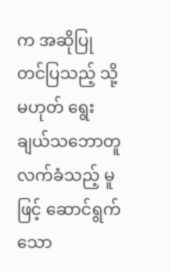က အဆိုပြု တင်ပြသည့် သို့မဟုတ် ရွေးချယ်သဘောတူလက်ခံသည့် မူဖြင့် ဆောင်ရွက်သော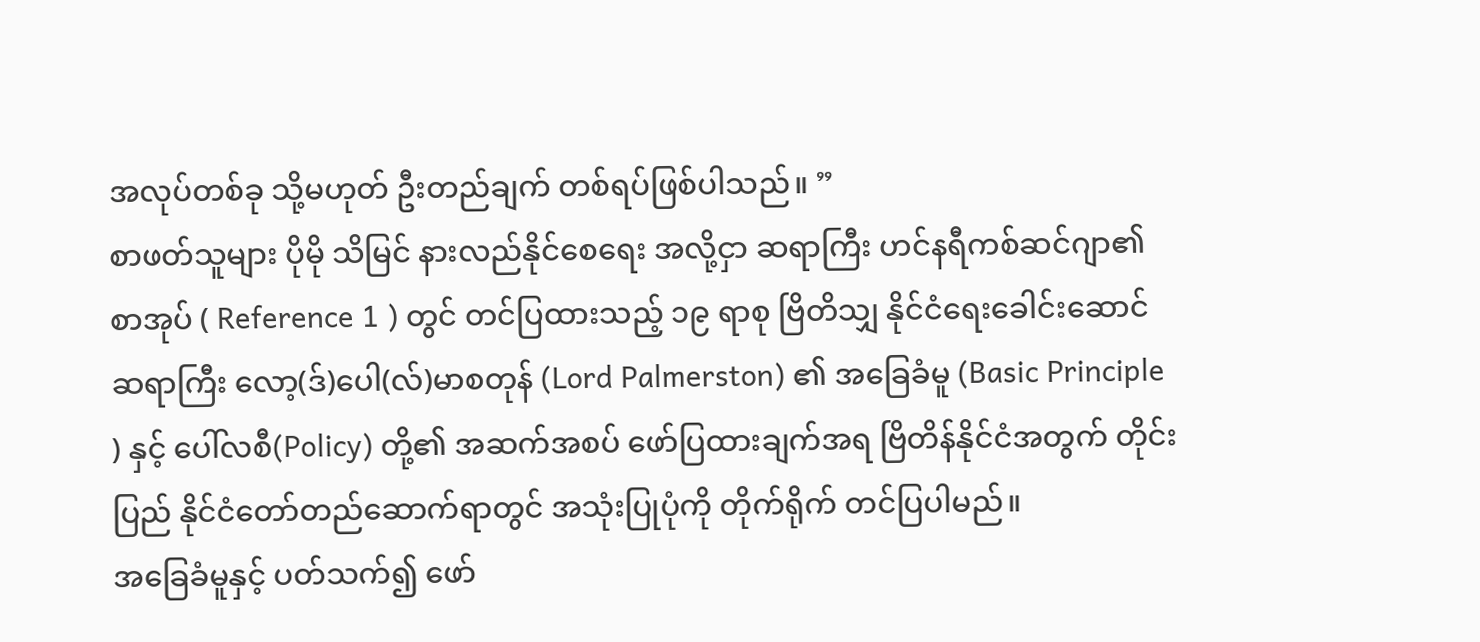အလုပ်တစ်ခု သို့မဟုတ် ဦးတည်ချက် တစ်ရပ်ဖြစ်ပါသည်။ ”
စာဖတ်သူများ ပိုမို သိမြင် နားလည်နိုင်စေရေး အလို့ငှာ ဆရာကြီး ဟင်နရီကစ်ဆင်ဂျာ၏ စာအုပ် ( Reference 1 ) တွင် တင်ပြထားသည့် ၁၉ ရာစု ဗြိတိသျှ နိုင်ငံရေးခေါင်းဆောင် ဆရာကြီး လော့(ဒ်)ပေါ(လ်)မာစတုန် (Lord Palmerston) ၏ အခြေခံမူ (Basic Principle ) နှင့် ပေါ်လစီ(Policy) တို့၏ အဆက်အစပ် ဖော်ပြထားချက်အရ ဗြိတိန်နိုင်ငံအတွက် တိုင်းပြည် နိုင်ငံတော်တည်ဆောက်ရာတွင် အသုံးပြုပုံကို တိုက်ရိုက် တင်ပြပါမည်။
အခြေခံမူနှင့် ပတ်သက်၍ ဖော်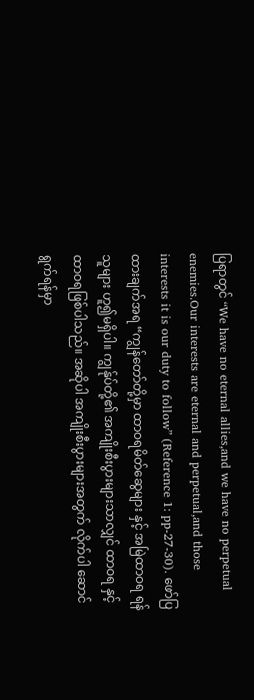ပြရာတွင် “We have no eternal allies,and we have no perpetual enemies.Our interests are eternal and perpetual,and those interests it is our duty to follow” (Reference 1: pp-27-30). ဖော်ပြထားချက်အရ “ကျွန်တော်တို့မှာ ထာဝရမိတ်ဆွေများ နှင့် အမြဲထာဝရ ရန်သူများ ဟူ၍မရှိပါ။ ကျွန်ုပ်တို့၏ အကျိုးစီးပွားများသာလျှင် ထာဝရ နှင့် ထာဝရဖြစ်ပါသည်။ အဆိုပါ အကျိုးစီးပွားများအတွက် လိုက်ပါ ဆောင်ရွက်ရန်မှာ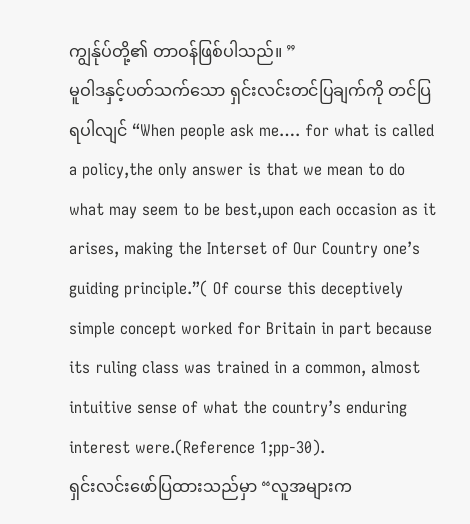ကျွန်ုပ်တို့၏ တာဝန်ဖြစ်ပါသည်။ ”
မူဝါဒနှင့်ပတ်သက်သော ရှင်းလင်းတင်ပြချက်ကို တင်ပြရပါလျင် “When people ask me…. for what is called a policy,the only answer is that we mean to do what may seem to be best,upon each occasion as it arises, making the Interset of Our Country one’s guiding principle.”( Of course this deceptively simple concept worked for Britain in part because its ruling class was trained in a common, almost intuitive sense of what the country’s enduring interest were.(Reference 1;pp-30).
ရှင်းလင်းဖော်ပြထားသည်မှာ “လူအများက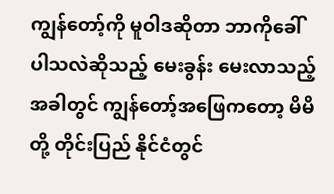ကျွန်တော့်ကို မူဝါဒဆိုတာ ဘာကိုခေါ်ပါသလဲဆိုသည့် မေးခွန်း မေးလာသည့်အခါတွင် ကျွန်တော့်အဖြေကတော့ မိမိတို့ တိုင်းပြည် နိုင်ငံတွင်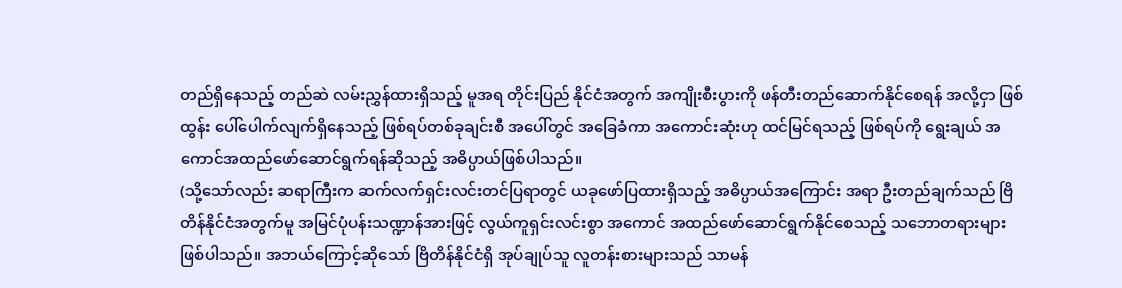တည်ရှိနေသည့် တည်ဆဲ လမ်းညွှန်ထားရှိသည့် မူအရ တိုင်းပြည် နိုင်ငံအတွက် အကျိုးစီးပွားကို ဖန်တီးတည်ဆောက်နိုင်စေရန် အလို့ငှာ ဖြစ်ထွန်း ပေါ်ပေါက်လျက်ရှိနေသည့် ဖြစ်ရပ်တစ်ခုချင်းစီ အပေါ်တွင် အခြေခံကာ အကောင်းဆုံးဟု ထင်မြင်ရသည့် ဖြစ်ရပ်ကို ရွေးချယ် အကောင်အထည်ဖော်ဆောင်ရွက်ရန်ဆိုသည့် အဓိပ္ပာယ်ဖြစ်ပါသည်။
(သို့သော်လည်း ဆရာကြီးက ဆက်လက်ရှင်းလင်းတင်ပြရာတွင် ယခုဖော်ပြထားရှိသည့် အဓိပ္ပာယ်အကြောင်း အရာ ဦးတည်ချက်သည် ဗြိတိန်နိုင်ငံအတွက်မူ အမြင်ပုံပန်းသဏ္ဍာန်အားဖြင့် လွယ်ကူရှင်းလင်းစွာ အကောင် အထည်ဖော်ဆောင်ရွက်နိုင်စေသည့် သဘောတရားများဖြစ်ပါသည်။ အဘယ်ကြောင့်ဆိုသော် ဗြိတိန်နိုင်ငံရှိ အုပ်ချုပ်သူ လူတန်းစားများသည် သာမန်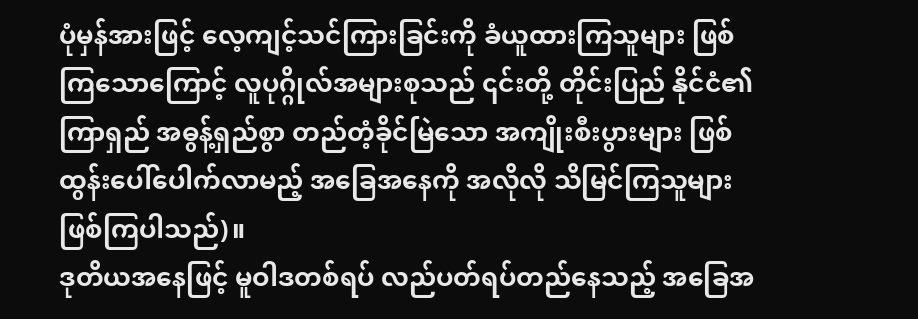ပုံမှန်အားဖြင့် လေ့ကျင့်သင်ကြားခြင်းကို ခံယူထားကြသူများ ဖြစ်ကြသောကြောင့် လူပုဂ္ဂိုလ်အများစုသည် ၎င်းတို့ တိုင်းပြည် နိုင်ငံ၏ ကြာရှည် အဓွန့်ရှည်စွာ တည်တံ့ခိုင်မြဲသော အကျိုးစီးပွားများ ဖြစ်ထွန်းပေါ်ပေါက်လာမည့် အခြေအနေကို အလိုလို သိမြင်ကြသူများ ဖြစ်ကြပါသည်)။
ဒုတိယအနေဖြင့် မူဝါဒတစ်ရပ် လည်ပတ်ရပ်တည်နေသည့် အခြေအ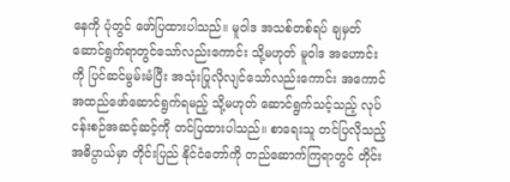နေကို ပုံတွင် ဖော်ပြထားပါသည်။ မူဝါဒ အသစ်တစ်ရပ် ချမှတ်ဆောင်ရွက်ရာတွင်သော်လည်းကောင်း သို့မဟုတ် မူဝါဒ အဟောင်းကို ပြင်ဆင်မွမ်းမံပြီး အသုံးပြုလိုလျင်သော်လည်းကောင်း အကောင်အထည်ဖော်ဆောင်ရွက်ရမည့် သို့မဟုတ် ဆောင်ရွက်သင့်သည့် လုပ်ငန်းစဉ်အဆင့်ဆင့်ကို တင်ပြထားပါသည်။ စာရေးသူ တင်ပြလိုသည့် အဓိပ္ပာယ်မှာ တိုင်းပြည် နိုင်ငံတော်ကို တည်ဆောက်ကြရာတွင် တိုင်း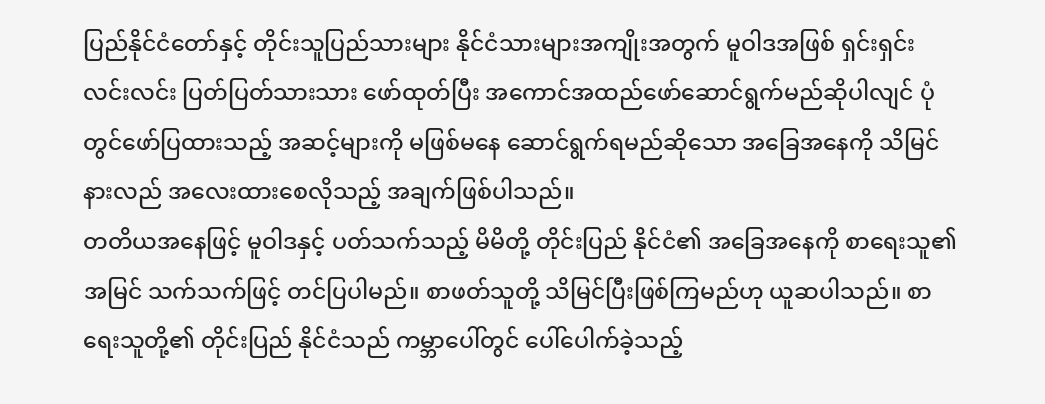ပြည်နိုင်ငံတော်နှင့် တိုင်းသူပြည်သားများ နိုင်ငံသားများအကျိုးအတွက် မူဝါဒအဖြစ် ရှင်းရှင်းလင်းလင်း ပြတ်ပြတ်သားသား ဖော်ထုတ်ပြီး အကောင်အထည်ဖော်ဆောင်ရွက်မည်ဆိုပါလျင် ပုံတွင်ဖော်ပြထားသည့် အဆင့်များကို မဖြစ်မနေ ဆောင်ရွက်ရမည်ဆိုသော အခြေအနေကို သိမြင်နားလည် အလေးထားစေလိုသည့် အချက်ဖြစ်ပါသည်။
တတိယအနေဖြင့် မူဝါဒနှင့် ပတ်သက်သည့် မိမိတို့ တိုင်းပြည် နိုင်ငံ၏ အခြေအနေကို စာရေးသူ၏ အမြင် သက်သက်ဖြင့် တင်ပြပါမည်။ စာဖတ်သူတို့ သိမြင်ပြီးဖြစ်ကြမည်ဟု ယူဆပါသည်။ စာရေးသူတို့၏ တိုင်းပြည် နိုင်ငံသည် ကမ္ဘာပေါ်တွင် ပေါ်ပေါက်ခဲ့သည့်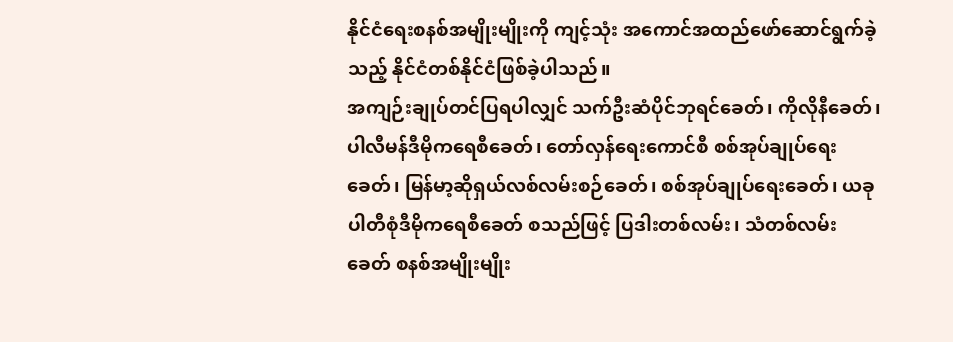နိုင်ငံရေးစနစ်အမျိုးမျိုးကို ကျင့်သုံး အကောင်အထည်ဖော်ဆောင်ရွက်ခဲ့သည့် နိုင်ငံတစ်နိုင်ငံဖြစ်ခဲ့ပါသည်။
အကျဉ်းချုပ်တင်ပြရပါလျှင် သက်ဦးဆံပိုင်ဘုရင်ခေတ်၊ ကိုလိုနီခေတ်၊ ပါလီမန်ဒီမိုကရေစီခေတ်၊ တော်လှန်ရေးကောင်စီ စစ်အုပ်ချုပ်ရေးခေတ်၊ မြန်မာ့ဆိုရှယ်လစ်လမ်းစဉ်ခေတ်၊ စစ်အုပ်ချုပ်ရေးခေတ်၊ ယခု ပါတီစုံဒီမိုကရေစီခေတ် စသည်ဖြင့် ပြဒါးတစ်လမ်း၊ သံတစ်လမ်း ခေတ် စနစ်အမျိုးမျိုး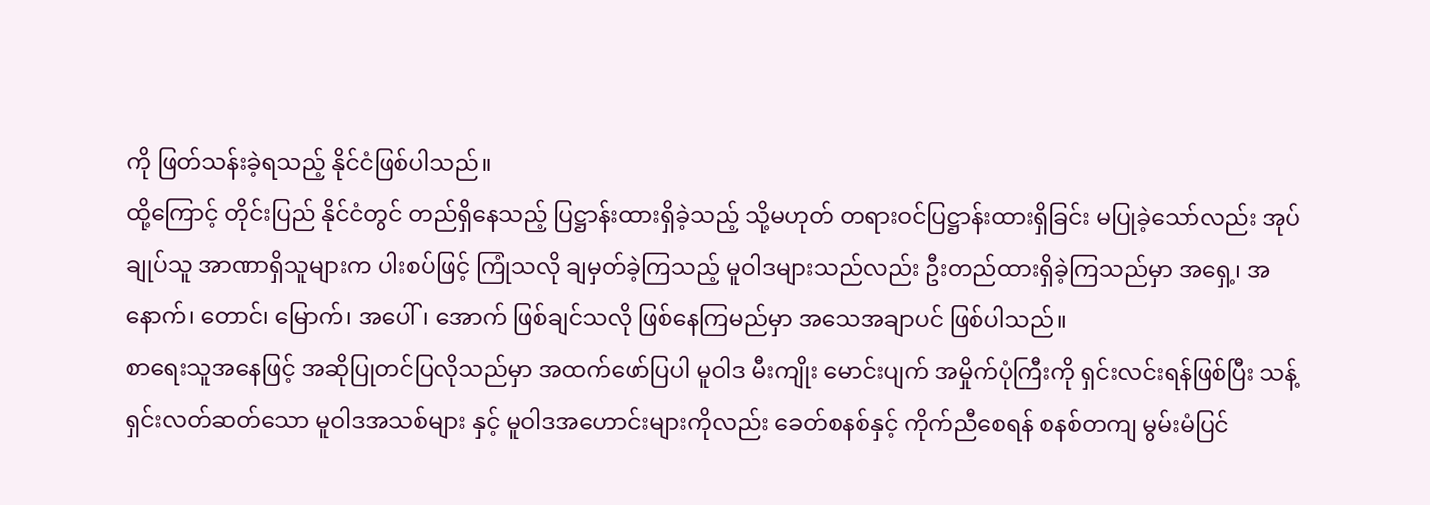ကို ဖြတ်သန်းခဲ့ရသည့် နိုင်ငံဖြစ်ပါသည်။
ထို့ကြောင့် တိုင်းပြည် နိုင်ငံတွင် တည်ရှိနေသည့် ပြဋ္ဌာန်းထားရှိခဲ့သည့် သို့မဟုတ် တရားဝင်ပြဋ္ဌာန်းထားရှိခြင်း မပြုခဲ့သော်လည်း အုပ်ချုပ်သူ အာဏာရှိသူများက ပါးစပ်ဖြင့် ကြုံသလို ချမှတ်ခဲ့ကြသည့် မူဝါဒများသည်လည်း ဦးတည်ထားရှိခဲ့ကြသည်မှာ အရှေ့၊ အနောက်၊ တောင်၊ မြောက်၊ အပေါ်၊ အောက် ဖြစ်ချင်သလို ဖြစ်နေကြမည်မှာ အသေအချာပင် ဖြစ်ပါသည်။
စာရေးသူအနေဖြင့် အဆိုပြုတင်ပြလိုသည်မှာ အထက်ဖော်ပြပါ မူဝါဒ မီးကျိုး မောင်းပျက် အမှိုက်ပုံကြီးကို ရှင်းလင်းရန်ဖြစ်ပြီး သန့်ရှင်းလတ်ဆတ်သော မူဝါဒအသစ်များ နှင့် မူဝါဒအဟောင်းများကိုလည်း ခေတ်စနစ်နှင့် ကိုက်ညီစေရန် စနစ်တကျ မွမ်းမံပြင်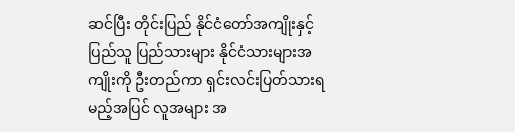ဆင်ပြီး တိုင်းပြည် နိုင်ငံတော်အကျိုးနှင့် ပြည်သူ ပြည်သားများ နိုင်ငံသားများအကျိုးကို ဦးတည်ကာ ရှင်းလင်းပြတ်သားရမည့်အပြင် လူအများ အ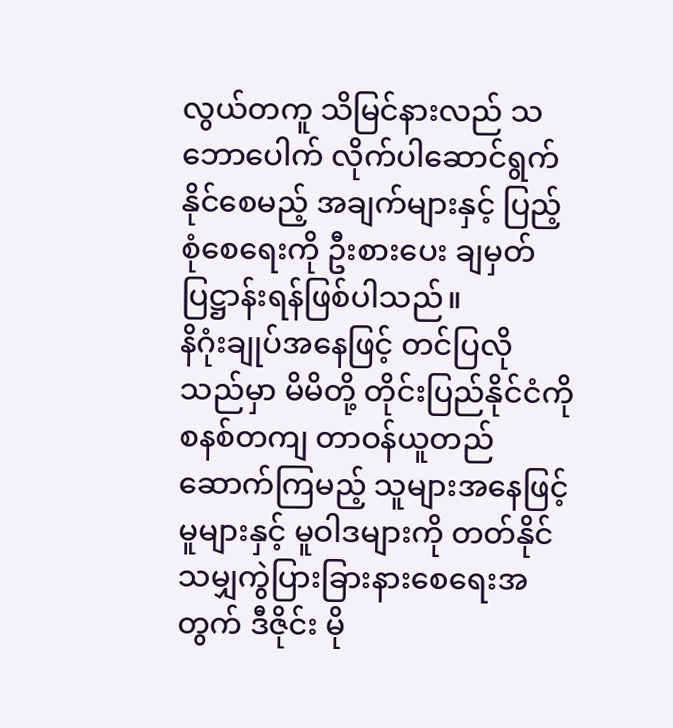လွယ်တကူ သိမြင်နားလည် သဘောပေါက် လိုက်ပါဆောင်ရွက်နိုင်စေမည့် အချက်များနှင့် ပြည့်စုံစေရေးကို ဦးစားပေး ချမှတ် ပြဋ္ဌာန်းရန်ဖြစ်ပါသည်။
နိဂုံးချုပ်အနေဖြင့် တင်ပြလိုသည်မှာ မိမိတို့ တိုင်းပြည်နိုင်ငံကို စနစ်တကျ တာဝန်ယူတည်ဆောက်ကြမည့် သူများအနေဖြင့် မူများနှင့် မူဝါဒများကို တတ်နိုင်သမျှကွဲပြားခြားနားစေရေးအတွက် ဒီဇိုင်း မို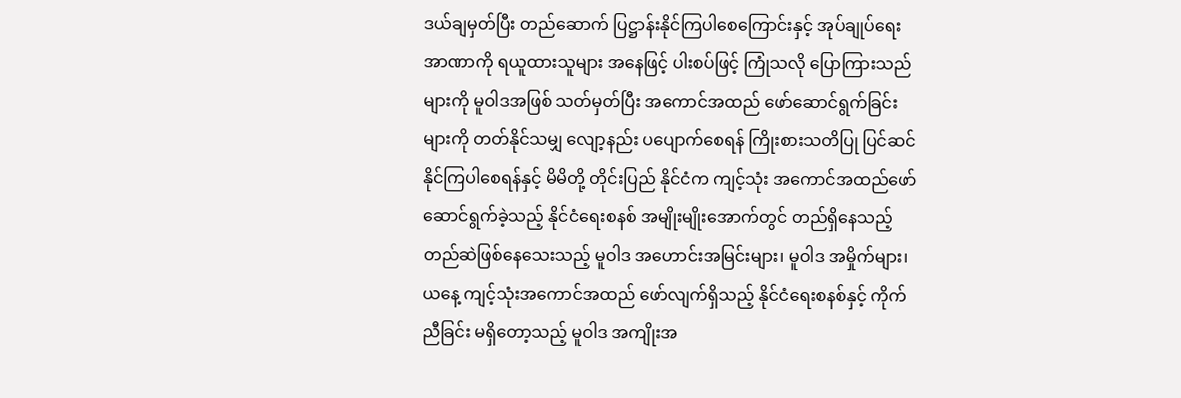ဒယ်ချမှတ်ပြီး တည်ဆောက် ပြဋ္ဌာန်းနိုင်ကြပါစေကြောင်းနှင့် အုပ်ချုပ်ရေးအာဏာကို ရယူထားသူများ အနေဖြင့် ပါးစပ်ဖြင့် ကြုံသလို ပြောကြားသည်များကို မူဝါဒအဖြစ် သတ်မှတ်ပြီး အကောင်အထည် ဖော်ဆောင်ရွက်ခြင်းများကို တတ်နိုင်သမျှ လျော့နည်း ပပျောက်စေရန် ကြိုးစားသတိပြု ပြင်ဆင်နိုင်ကြပါစေရန်နှင့် မိမိတို့ တိုင်းပြည် နိုင်ငံက ကျင့်သုံး အကောင်အထည်ဖော် ဆောင်ရွက်ခဲ့သည့် နိုင်ငံရေးစနစ် အမျိုးမျိုးအောက်တွင် တည်ရှိနေသည့် တည်ဆဲဖြစ်နေသေးသည့် မူဝါဒ အဟောင်းအမြင်းများ၊ မူဝါဒ အမှိုက်များ၊ ယနေ့ ကျင့်သုံးအကောင်အထည် ဖော်လျက်ရှိသည့် နိုင်ငံရေးစနစ်နှင့် ကိုက်ညီခြင်း မရှိတော့သည့် မူဝါဒ အကျိုးအ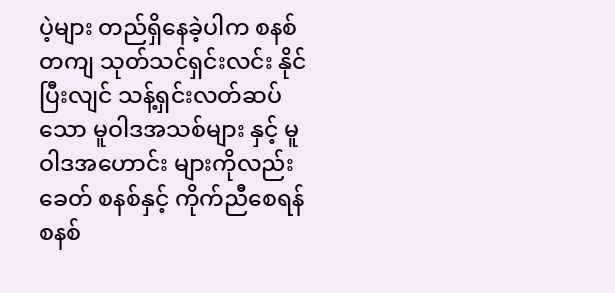ပဲ့များ တည်ရှိနေခဲ့ပါက စနစ်တကျ သုတ်သင်ရှင်းလင်း နိုင်ပြီးလျင် သန့်ရှင်းလတ်ဆပ်သော မူဝါဒအသစ်များ နှင့် မူဝါဒအဟောင်း များကိုလည်း ခေတ် စနစ်နှင့် ကိုက်ညီစေရန် စနစ်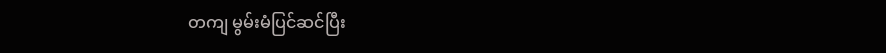တကျ မွမ်းမံပြင်ဆင်ပြီး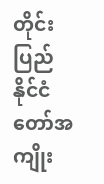တိုင်းပြည် နိုင်ငံတော်အကျိုး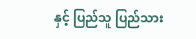နှင့် ပြည်သူ ပြည်သား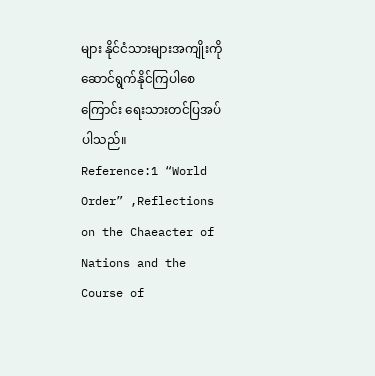များ နိုင်ငံသားများအကျိုးကို ဆောင်ရွက်နိုင်ကြပါစေကြောင်း ရေးသားတင်ပြအပ်ပါသည်။
Reference:1 “World Order” ,Reflections on the Chaeacter of Nations and the Course of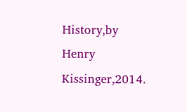History,by Henry Kissinger,2014.